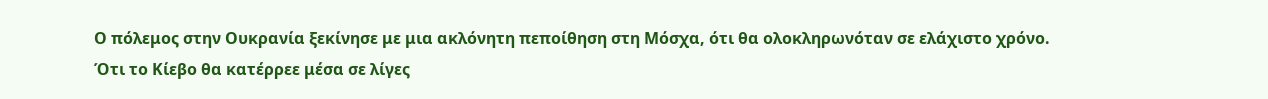Ο πόλεμος στην Ουκρανία ξεκίνησε με μια ακλόνητη πεποίθηση στη Μόσχα, ότι θα ολοκληρωνόταν σε ελάχιστο χρόνο. Ότι το Κίεβο θα κατέρρεε μέσα σε λίγες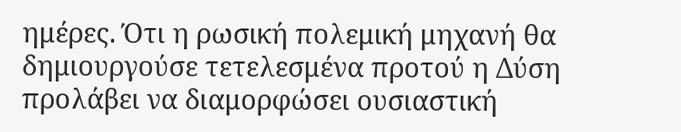ημέρες. Ότι η ρωσική πολεμική μηχανή θα δημιουργούσε τετελεσμένα προτού η Δύση προλάβει να διαμορφώσει ουσιαστική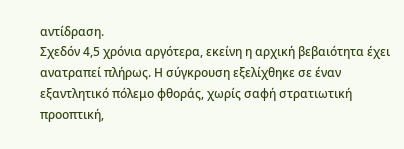αντίδραση.
Σχεδόν 4,5 χρόνια αργότερα, εκείνη η αρχική βεβαιότητα έχει ανατραπεί πλήρως. Η σύγκρουση εξελίχθηκε σε έναν εξαντλητικό πόλεμο φθοράς, χωρίς σαφή στρατιωτική προοπτική,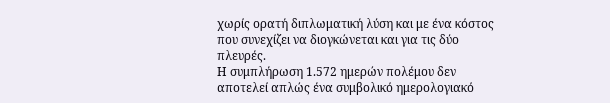χωρίς ορατή διπλωματική λύση και με ένα κόστος που συνεχίζει να διογκώνεται και για τις δύο πλευρές.
Η συμπλήρωση 1.572 ημερών πολέμου δεν αποτελεί απλώς ένα συμβολικό ημερολογιακό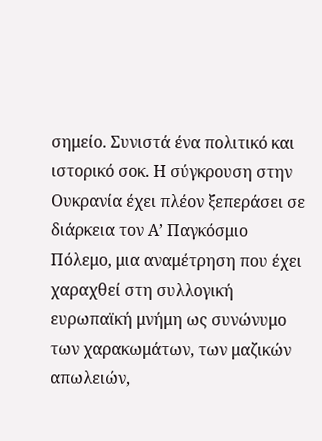σημείο. Συνιστά ένα πολιτικό και ιστορικό σοκ. Η σύγκρουση στην Ουκρανία έχει πλέον ξεπεράσει σε διάρκεια τον Α’ Παγκόσμιο Πόλεμο, μια αναμέτρηση που έχει χαραχθεί στη συλλογική ευρωπαϊκή μνήμη ως συνώνυμο των χαρακωμάτων, των μαζικών απωλειών,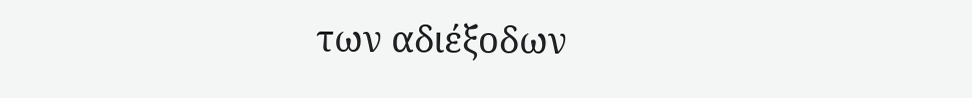των αδιέξοδων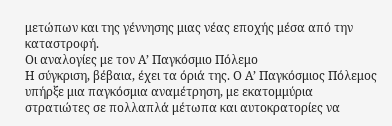μετώπων και της γέννησης μιας νέας εποχής μέσα από την καταστροφή.
Οι αναλογίες με τον Α’ Παγκόσμιο Πόλεμο
Η σύγκριση, βέβαια, έχει τα όριά της. Ο Α’ Παγκόσμιος Πόλεμος υπήρξε μια παγκόσμια αναμέτρηση, με εκατομμύρια στρατιώτες σε πολλαπλά μέτωπα και αυτοκρατορίες να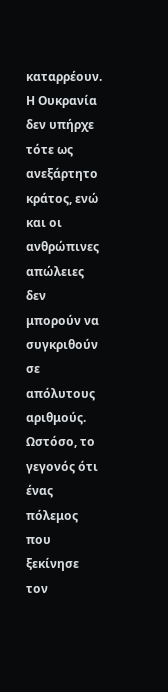καταρρέουν. Η Ουκρανία δεν υπήρχε τότε ως ανεξάρτητο κράτος, ενώ και οι ανθρώπινες απώλειες δεν μπορούν να συγκριθούν σε απόλυτους αριθμούς.
Ωστόσο, το γεγονός ότι ένας πόλεμος που ξεκίνησε τον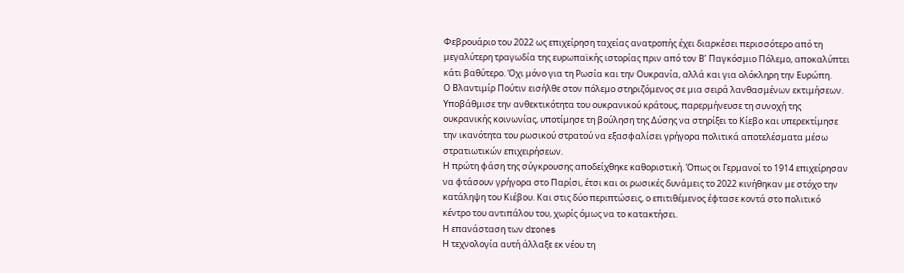Φεβρουάριο του 2022 ως επιχείρηση ταχείας ανατροπής έχει διαρκέσει περισσότερο από τη μεγαλύτερη τραγωδία της ευρωπαϊκής ιστορίας πριν από τον Β’ Παγκόσμιο Πόλεμο, αποκαλύπτει κάτι βαθύτερο. Όχι μόνο για τη Ρωσία και την Ουκρανία, αλλά και για ολόκληρη την Ευρώπη.
Ο Βλαντιμίρ Πούτιν εισήλθε στον πόλεμο στηριζόμενος σε μια σειρά λανθασμένων εκτιμήσεων. Υποβάθμισε την ανθεκτικότητα του ουκρανικού κράτους, παρερμήνευσε τη συνοχή της ουκρανικής κοινωνίας, υποτίμησε τη βούληση της Δύσης να στηρίξει το Κίεβο και υπερεκτίμησε την ικανότητα του ρωσικού στρατού να εξασφαλίσει γρήγορα πολιτικά αποτελέσματα μέσω στρατιωτικών επιχειρήσεων.
Η πρώτη φάση της σύγκρουσης αποδείχθηκε καθοριστική. Όπως οι Γερμανοί το 1914 επιχείρησαν να φτάσουν γρήγορα στο Παρίσι, έτσι και οι ρωσικές δυνάμεις το 2022 κινήθηκαν με στόχο την κατάληψη του Κιέβου. Και στις δύο περιπτώσεις, ο επιτιθέμενος έφτασε κοντά στο πολιτικό κέντρο του αντιπάλου του, χωρίς όμως να το κατακτήσει.
Η επανάσταση των drones
Η τεχνολογία αυτή άλλαξε εκ νέου τη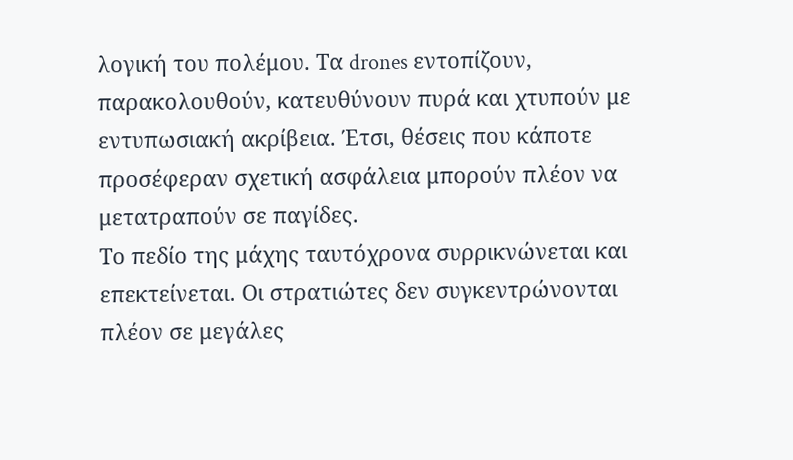λογική του πολέμου. Τα drones εντοπίζουν, παρακολουθούν, κατευθύνουν πυρά και χτυπούν με εντυπωσιακή ακρίβεια. Έτσι, θέσεις που κάποτε προσέφεραν σχετική ασφάλεια μπορούν πλέον να μετατραπούν σε παγίδες.
Το πεδίο της μάχης ταυτόχρονα συρρικνώνεται και επεκτείνεται. Οι στρατιώτες δεν συγκεντρώνονται πλέον σε μεγάλες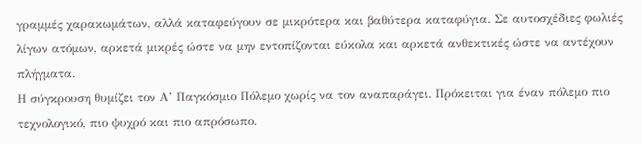γραμμές χαρακωμάτων, αλλά καταφεύγουν σε μικρότερα και βαθύτερα καταφύγια. Σε αυτοσχέδιες φωλιές λίγων ατόμων, αρκετά μικρές ώστε να μην εντοπίζονται εύκολα και αρκετά ανθεκτικές ώστε να αντέχουν πλήγματα.
Η σύγκρουση θυμίζει τον Α’ Παγκόσμιο Πόλεμο χωρίς να τον αναπαράγει. Πρόκειται για έναν πόλεμο πιο τεχνολογικό, πιο ψυχρό και πιο απρόσωπο.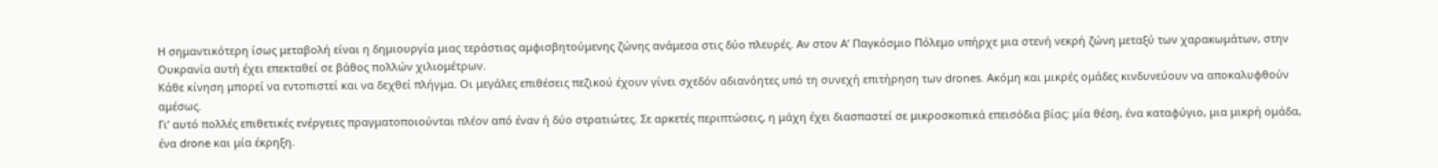Η σημαντικότερη ίσως μεταβολή είναι η δημιουργία μιας τεράστιας αμφισβητούμενης ζώνης ανάμεσα στις δύο πλευρές. Αν στον Α’ Παγκόσμιο Πόλεμο υπήρχε μια στενή νεκρή ζώνη μεταξύ των χαρακωμάτων, στην Ουκρανία αυτή έχει επεκταθεί σε βάθος πολλών χιλιομέτρων.
Κάθε κίνηση μπορεί να εντοπιστεί και να δεχθεί πλήγμα. Οι μεγάλες επιθέσεις πεζικού έχουν γίνει σχεδόν αδιανόητες υπό τη συνεχή επιτήρηση των drones. Ακόμη και μικρές ομάδες κινδυνεύουν να αποκαλυφθούν αμέσως.
Γι’ αυτό πολλές επιθετικές ενέργειες πραγματοποιούνται πλέον από έναν ή δύο στρατιώτες. Σε αρκετές περιπτώσεις, η μάχη έχει διασπαστεί σε μικροσκοπικά επεισόδια βίας: μία θέση, ένα καταφύγιο, μια μικρή ομάδα, ένα drone και μία έκρηξη.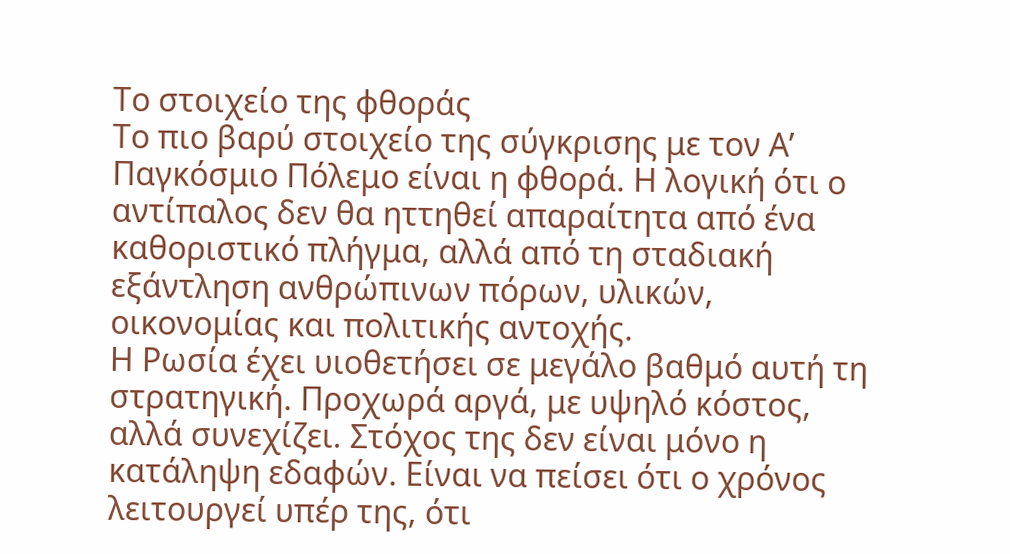Το στοιχείο της φθοράς
Το πιο βαρύ στοιχείο της σύγκρισης με τον Α’ Παγκόσμιο Πόλεμο είναι η φθορά. Η λογική ότι ο αντίπαλος δεν θα ηττηθεί απαραίτητα από ένα καθοριστικό πλήγμα, αλλά από τη σταδιακή εξάντληση ανθρώπινων πόρων, υλικών, οικονομίας και πολιτικής αντοχής.
Η Ρωσία έχει υιοθετήσει σε μεγάλο βαθμό αυτή τη στρατηγική. Προχωρά αργά, με υψηλό κόστος, αλλά συνεχίζει. Στόχος της δεν είναι μόνο η κατάληψη εδαφών. Είναι να πείσει ότι ο χρόνος λειτουργεί υπέρ της, ότι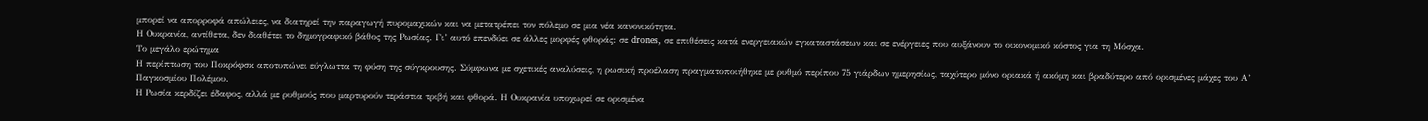μπορεί να απορροφά απώλειες, να διατηρεί την παραγωγή πυρομαχικών και να μετατρέπει τον πόλεμο σε μια νέα κανονικότητα.
Η Ουκρανία, αντίθετα, δεν διαθέτει το δημογραφικό βάθος της Ρωσίας. Γι’ αυτό επενδύει σε άλλες μορφές φθοράς: σε drones, σε επιθέσεις κατά ενεργειακών εγκαταστάσεων και σε ενέργειες που αυξάνουν το οικονομικό κόστος για τη Μόσχα.
Το μεγάλο ερώτημα
Η περίπτωση του Ποκρόφσκ αποτυπώνει εύγλωττα τη φύση της σύγκρουσης. Σύμφωνα με σχετικές αναλύσεις, η ρωσική προέλαση πραγματοποιήθηκε με ρυθμό περίπου 75 γιάρδων ημερησίως, ταχύτερο μόνο οριακά ή ακόμη και βραδύτερο από ορισμένες μάχες του Α’ Παγκοσμίου Πολέμου.
Η Ρωσία κερδίζει έδαφος, αλλά με ρυθμούς που μαρτυρούν τεράστια τριβή και φθορά. Η Ουκρανία υποχωρεί σε ορισμένα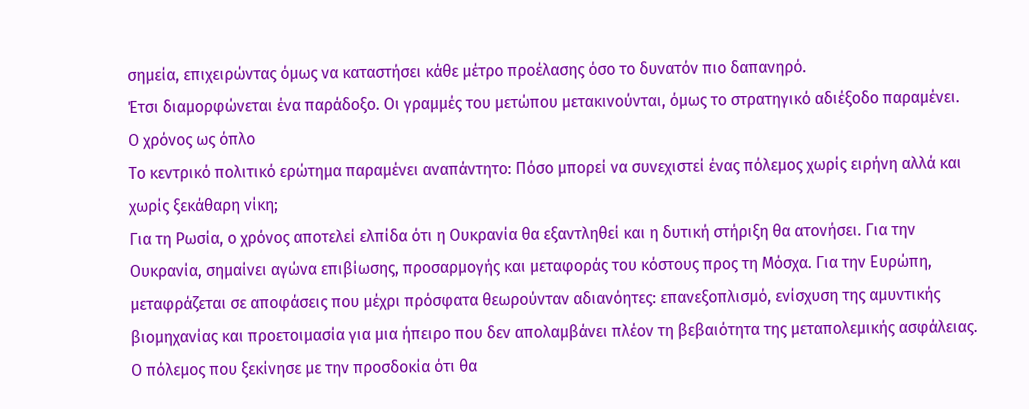σημεία, επιχειρώντας όμως να καταστήσει κάθε μέτρο προέλασης όσο το δυνατόν πιο δαπανηρό.
Έτσι διαμορφώνεται ένα παράδοξο. Οι γραμμές του μετώπου μετακινούνται, όμως το στρατηγικό αδιέξοδο παραμένει.
Ο χρόνος ως όπλο
Το κεντρικό πολιτικό ερώτημα παραμένει αναπάντητο: Πόσο μπορεί να συνεχιστεί ένας πόλεμος χωρίς ειρήνη αλλά και χωρίς ξεκάθαρη νίκη;
Για τη Ρωσία, ο χρόνος αποτελεί ελπίδα ότι η Ουκρανία θα εξαντληθεί και η δυτική στήριξη θα ατονήσει. Για την Ουκρανία, σημαίνει αγώνα επιβίωσης, προσαρμογής και μεταφοράς του κόστους προς τη Μόσχα. Για την Ευρώπη, μεταφράζεται σε αποφάσεις που μέχρι πρόσφατα θεωρούνταν αδιανόητες: επανεξοπλισμό, ενίσχυση της αμυντικής βιομηχανίας και προετοιμασία για μια ήπειρο που δεν απολαμβάνει πλέον τη βεβαιότητα της μεταπολεμικής ασφάλειας.
Ο πόλεμος που ξεκίνησε με την προσδοκία ότι θα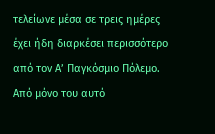τελείωνε μέσα σε τρεις ημέρες έχει ήδη διαρκέσει περισσότερο από τον Α’ Παγκόσμιο Πόλεμο. Από μόνο του αυτό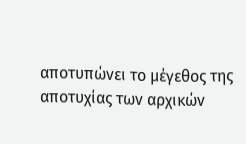αποτυπώνει το μέγεθος της αποτυχίας των αρχικών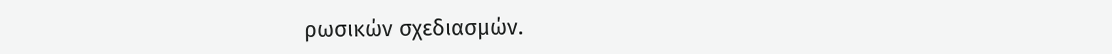ρωσικών σχεδιασμών.